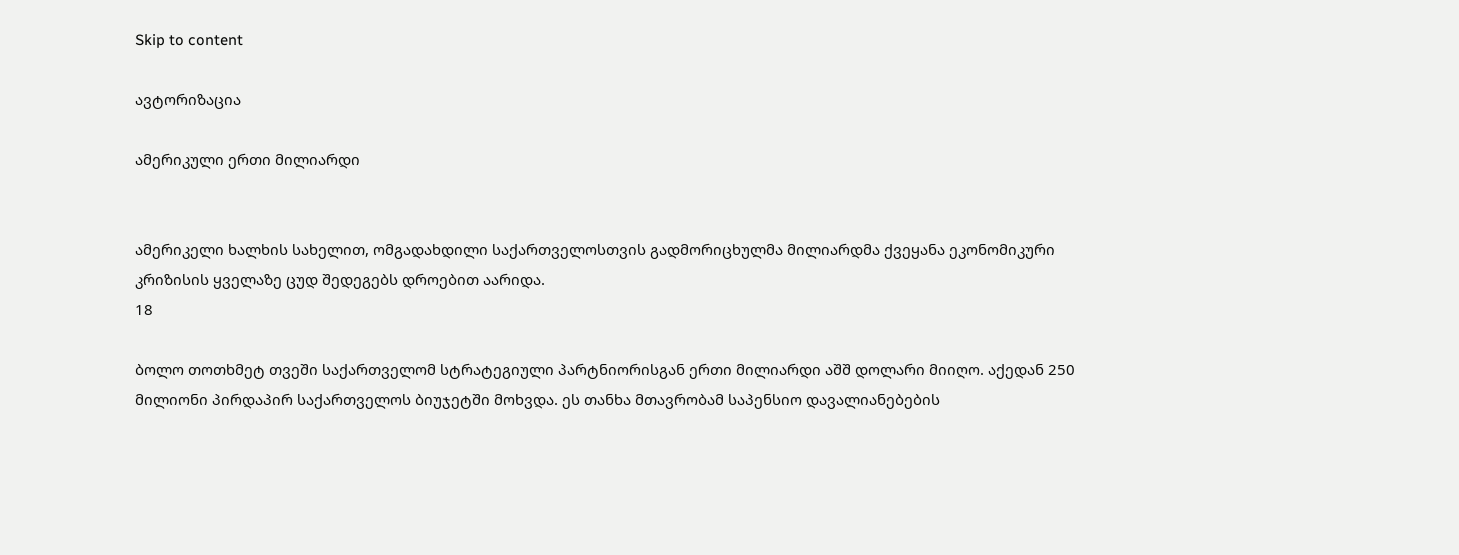Skip to content

ავტორიზაცია

ამერიკული ერთი მილიარდი


ამერიკელი ხალხის სახელით, ომგადახდილი საქართველოსთვის გადმორიცხულმა მილიარდმა ქვეყანა ეკონომიკური კრიზისის ყველაზე ცუდ შედეგებს დროებით აარიდა.
18

ბოლო თოთხმეტ თვეში საქართველომ სტრატეგიული პარტნიორისგან ერთი მილიარდი აშშ დოლარი მიიღო. აქედან 250 მილიონი პირდაპირ საქართველოს ბიუჯეტში მოხვდა. ეს თანხა მთავრობამ საპენსიო დავალიანებების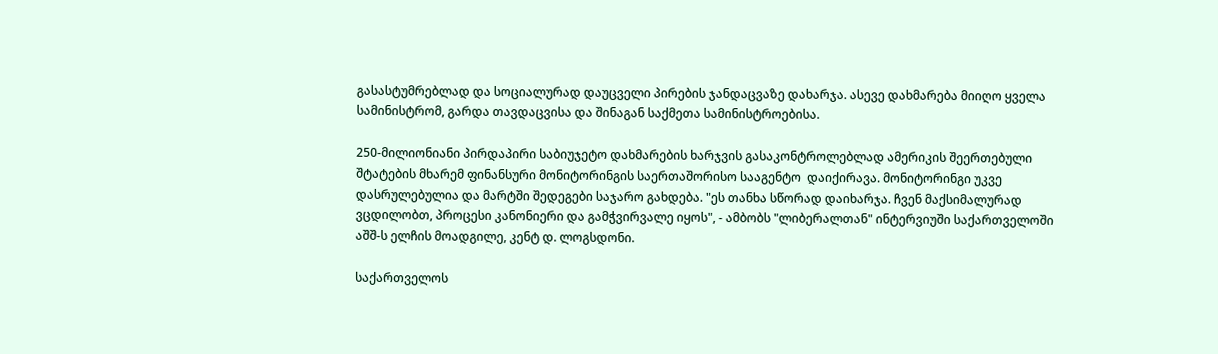გასასტუმრებლად და სოციალურად დაუცველი პირების ჯანდაცვაზე დახარჯა. ასევე დახმარება მიიღო ყველა სამინისტრომ, გარდა თავდაცვისა და შინაგან საქმეთა სამინისტროებისა.

250-მილიონიანი პირდაპირი საბიუჯეტო დახმარების ხარჯვის გასაკონტროლებლად ამერიკის შეერთებული შტატების მხარემ ფინანსური მონიტორინგის საერთაშორისო სააგენტო  დაიქირავა. მონიტორინგი უკვე დასრულებულია და მარტში შედეგები საჯარო გახდება. "ეს თანხა სწორად დაიხარჯა. ჩვენ მაქსიმალურად ვცდილობთ, პროცესი კანონიერი და გამჭვირვალე იყოს", - ამბობს "ლიბერალთან" ინტერვიუში საქართველოში აშშ-ს ელჩის მოადგილე, კენტ დ. ლოგსდონი.

საქართველოს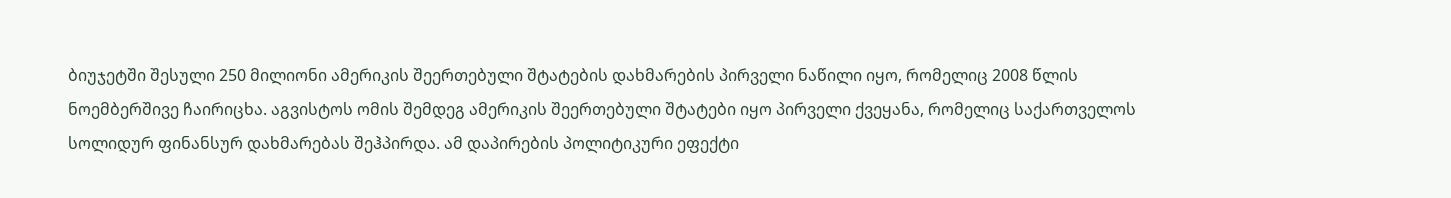ბიუჯეტში შესული 250 მილიონი ამერიკის შეერთებული შტატების დახმარების პირველი ნაწილი იყო, რომელიც 2008 წლის ნოემბერშივე ჩაირიცხა. აგვისტოს ომის შემდეგ ამერიკის შეერთებული შტატები იყო პირველი ქვეყანა, რომელიც საქართველოს სოლიდურ ფინანსურ დახმარებას შეჰპირდა. ამ დაპირების პოლიტიკური ეფექტი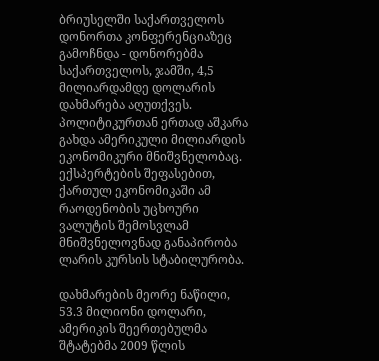ბრიუსელში საქართველოს დონორთა კონფერენციაზეც გამოჩნდა - დონორებმა საქართველოს, ჯამში, 4,5 მილიარდამდე დოლარის დახმარება აღუთქვეს. პოლიტიკურთან ერთად აშკარა გახდა ამერიკული მილიარდის ეკონომიკური მნიშვნელობაც. ექსპერტების შეფასებით, ქართულ ეკონომიკაში ამ რაოდენობის უცხოური ვალუტის შემოსვლამ მნიშვნელოვნად განაპირობა ლარის კურსის სტაბილურობა.

დახმარების მეორე ნაწილი, 53.3 მილიონი დოლარი, ამერიკის შეერთებულმა შტატებმა 2009 წლის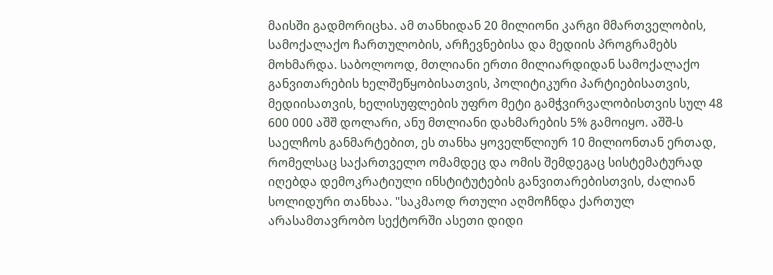მაისში გადმორიცხა. ამ თანხიდან 20 მილიონი კარგი მმართველობის, სამოქალაქო ჩართულობის, არჩევნებისა და მედიის პროგრამებს მოხმარდა. საბოლოოდ, მთლიანი ერთი მილიარდიდან სამოქალაქო განვითარების ხელშეწყობისათვის, პოლიტიკური პარტიებისათვის, მედიისათვის, ხელისუფლების უფრო მეტი გამჭვირვალობისთვის სულ 48 600 000 აშშ დოლარი, ანუ მთლიანი დახმარების 5% გამოიყო. აშშ-ს საელჩოს განმარტებით, ეს თანხა ყოველწლიურ 10 მილიონთან ერთად, რომელსაც საქართველო ომამდეც და ომის შემდეგაც სისტემატურად იღებდა დემოკრატიული ინსტიტუტების განვითარებისთვის, ძალიან სოლიდური თანხაა. "საკმაოდ რთული აღმოჩნდა ქართულ არასამთავრობო სექტორში ასეთი დიდი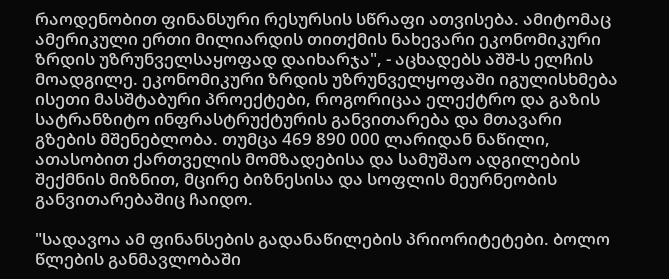რაოდენობით ფინანსური რესურსის სწრაფი ათვისება. ამიტომაც ამერიკული ერთი მილიარდის თითქმის ნახევარი ეკონომიკური ზრდის უზრუნველსაყოფად დაიხარჯა", - აცხადებს აშშ-ს ელჩის მოადგილე. ეკონომიკური ზრდის უზრუნველყოფაში იგულისხმება ისეთი მასშტაბური პროექტები, როგორიცაა ელექტრო და გაზის სატრანზიტო ინფრასტრუქტურის განვითარება და მთავარი გზების მშენებლობა. თუმცა 469 890 000 ლარიდან ნაწილი, ათასობით ქართველის მომზადებისა და სამუშაო ადგილების შექმნის მიზნით, მცირე ბიზნესისა და სოფლის მეურნეობის განვითარებაშიც ჩაიდო.

"სადავოა ამ ფინანსების გადანაწილების პრიორიტეტები. ბოლო წლების განმავლობაში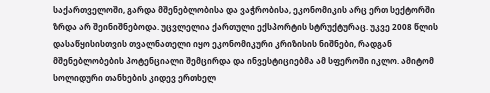საქართველოში, გარდა მშენებლობისა და ვაჭრობისა, ეკონომიკის არც ერთ სექტორში ზრდა არ შეინიშნებოდა. უცვლელია ქართული ექსპორტის სტრუქტურაც. უკვე 2008 წლის დასაწყისისთვის თვალნათელი იყო ეკონომიკური კრიზისის ნიშნები, რადგან მშენებლობების პოტენციალი შემცირდა და ინვესტიციებმა ამ სფეროში იკლო. ამიტომ სოლიდური თანხების კიდევ ერთხელ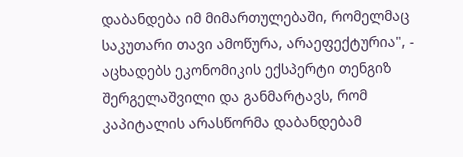დაბანდება იმ მიმართულებაში, რომელმაც საკუთარი თავი ამოწურა, არაეფექტურია", - აცხადებს ეკონომიკის ექსპერტი თენგიზ შერგელაშვილი და განმარტავს, რომ კაპიტალის არასწორმა დაბანდებამ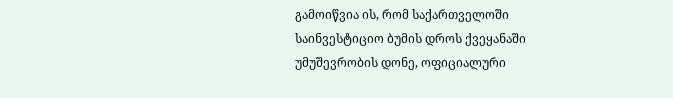გამოიწვია ის, რომ საქართველოში საინვესტიციო ბუმის დროს ქვეყანაში უმუშევრობის დონე, ოფიციალური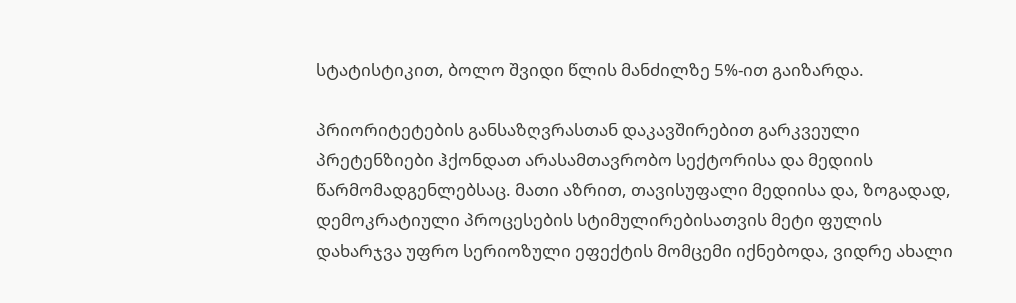სტატისტიკით, ბოლო შვიდი წლის მანძილზე 5%-ით გაიზარდა.

პრიორიტეტების განსაზღვრასთან დაკავშირებით გარკვეული პრეტენზიები ჰქონდათ არასამთავრობო სექტორისა და მედიის წარმომადგენლებსაც. მათი აზრით, თავისუფალი მედიისა და, ზოგადად, დემოკრატიული პროცესების სტიმულირებისათვის მეტი ფულის დახარჯვა უფრო სერიოზული ეფექტის მომცემი იქნებოდა, ვიდრე ახალი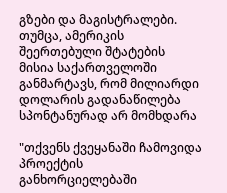გზები და მაგისტრალები. თუმცა, ამერიკის შეერთებული შტატების მისია საქართველოში განმარტავს, რომ მილიარდი დოლარის გადანაწილება სპონტანურად არ მომხდარა

"თქვენს ქვეყანაში ჩამოვიდა პროექტის განხორციელებაში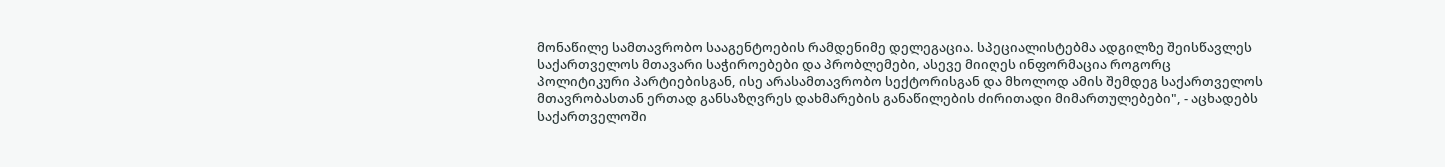მონაწილე სამთავრობო სააგენტოების რამდენიმე დელეგაცია. სპეციალისტებმა ადგილზე შეისწავლეს საქართველოს მთავარი საჭიროებები და პრობლემები, ასევე მიიღეს ინფორმაცია როგორც პოლიტიკური პარტიებისგან, ისე არასამთავრობო სექტორისგან და მხოლოდ ამის შემდეგ საქართველოს მთავრობასთან ერთად განსაზღვრეს დახმარების განაწილების ძირითადი მიმართულებები", - აცხადებს საქართველოში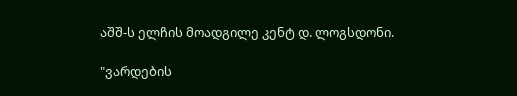აშშ-ს ელჩის მოადგილე კენტ დ. ლოგსდონი.

"ვარდების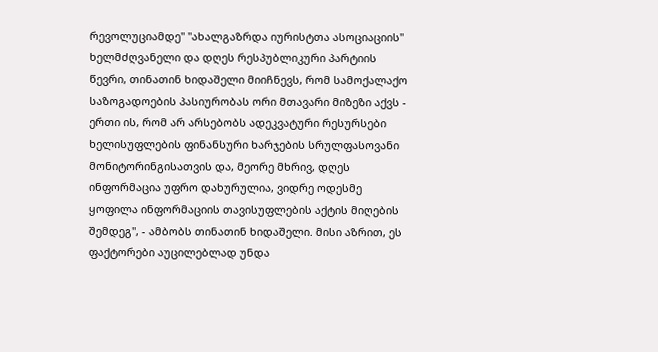რევოლუციამდე" "ახალგაზრდა იურისტთა ასოციაციის" ხელმძღვანელი და დღეს რესპუბლიკური პარტიის წევრი, თინათინ ხიდაშელი მიიჩნევს, რომ სამოქალაქო საზოგადოების პასიურობას ორი მთავარი მიზეზი აქვს - ერთი ის, რომ არ არსებობს ადეკვატური რესურსები ხელისუფლების ფინანსური ხარჯების სრულფასოვანი მონიტორინგისათვის და, მეორე მხრივ, დღეს ინფორმაცია უფრო დახურულია, ვიდრე ოდესმე ყოფილა ინფორმაციის თავისუფლების აქტის მიღების შემდეგ", - ამბობს თინათინ ხიდაშელი. მისი აზრით, ეს ფაქტორები აუცილებლად უნდა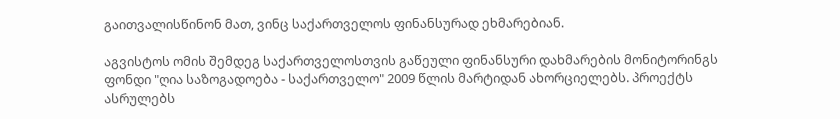გაითვალისწინონ მათ, ვინც საქართველოს ფინანსურად ეხმარებიან.

აგვისტოს ომის შემდეგ საქართველოსთვის გაწეული ფინანსური დახმარების მონიტორინგს ფონდი "ღია საზოგადოება - საქართველო" 2009 წლის მარტიდან ახორციელებს. პროექტს ასრულებს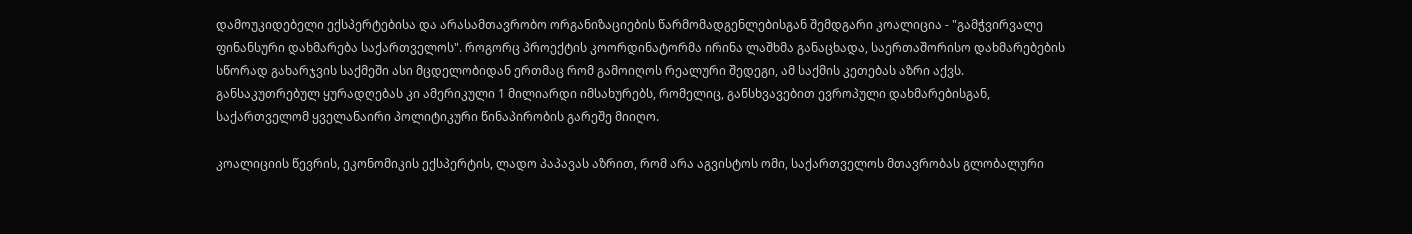დამოუკიდებელი ექსპერტებისა და არასამთავრობო ორგანიზაციების წარმომადგენლებისგან შემდგარი კოალიცია - "გამჭვირვალე ფინანსური დახმარება საქართველოს". როგორც პროექტის კოორდინატორმა ირინა ლაშხმა განაცხადა, საერთაშორისო დახმარებების სწორად გახარჯვის საქმეში ასი მცდელობიდან ერთმაც რომ გამოიღოს რეალური შედეგი, ამ საქმის კეთებას აზრი აქვს. განსაკუთრებულ ყურადღებას კი ამერიკული 1 მილიარდი იმსახურებს, რომელიც, განსხვავებით ევროპული დახმარებისგან, საქართველომ ყველანაირი პოლიტიკური წინაპირობის გარეშე მიიღო.

კოალიციის წევრის, ეკონომიკის ექსპერტის, ლადო პაპავას აზრით, რომ არა აგვისტოს ომი, საქართველოს მთავრობას გლობალური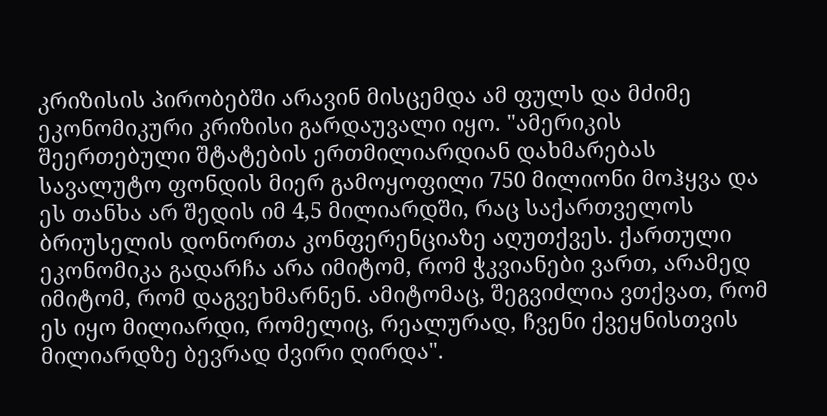კრიზისის პირობებში არავინ მისცემდა ამ ფულს და მძიმე ეკონომიკური კრიზისი გარდაუვალი იყო. "ამერიკის შეერთებული შტატების ერთმილიარდიან დახმარებას სავალუტო ფონდის მიერ გამოყოფილი 750 მილიონი მოჰყვა და ეს თანხა არ შედის იმ 4,5 მილიარდში, რაც საქართველოს ბრიუსელის დონორთა კონფერენციაზე აღუთქვეს. ქართული ეკონომიკა გადარჩა არა იმიტომ, რომ ჭკვიანები ვართ, არამედ იმიტომ, რომ დაგვეხმარნენ. ამიტომაც, შეგვიძლია ვთქვათ, რომ ეს იყო მილიარდი, რომელიც, რეალურად, ჩვენი ქვეყნისთვის მილიარდზე ბევრად ძვირი ღირდა".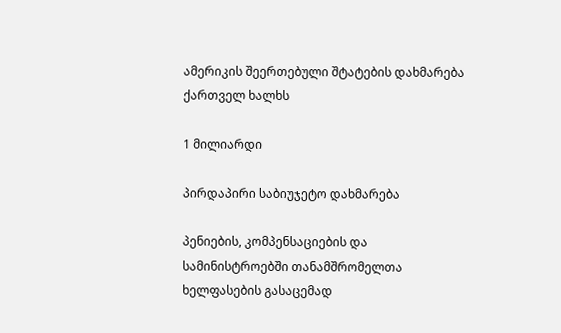ამერიკის შეერთებული შტატების დახმარება ქართველ ხალხს

1 მილიარდი

პირდაპირი საბიუჯეტო დახმარება

პენიების, კომპენსაციების და სამინისტროებში თანამშრომელთა ხელფასების გასაცემად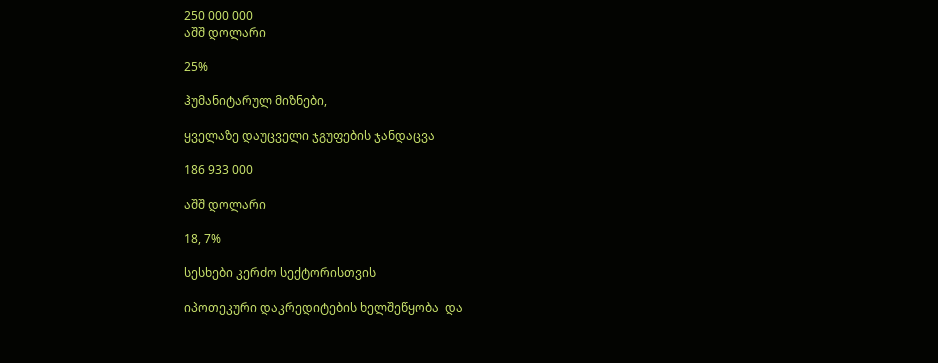250 000 000
აშშ დოლარი

25%

ჰუმანიტარულ მიზნები,

ყველაზე დაუცველი ჯგუფების ჯანდაცვა

186 933 000

აშშ დოლარი

18, 7%

სესხები კერძო სექტორისთვის

იპოთეკური დაკრედიტების ხელშეწყობა  და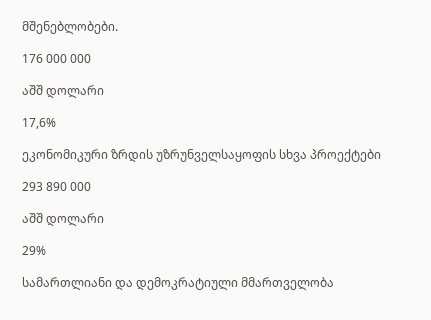მშენებლობები.

176 000 000

აშშ დოლარი

17,6%

ეკონომიკური ზრდის უზრუნველსაყოფის სხვა პროექტები

293 890 000

აშშ დოლარი

29%

სამართლიანი და დემოკრატიული მმართველობა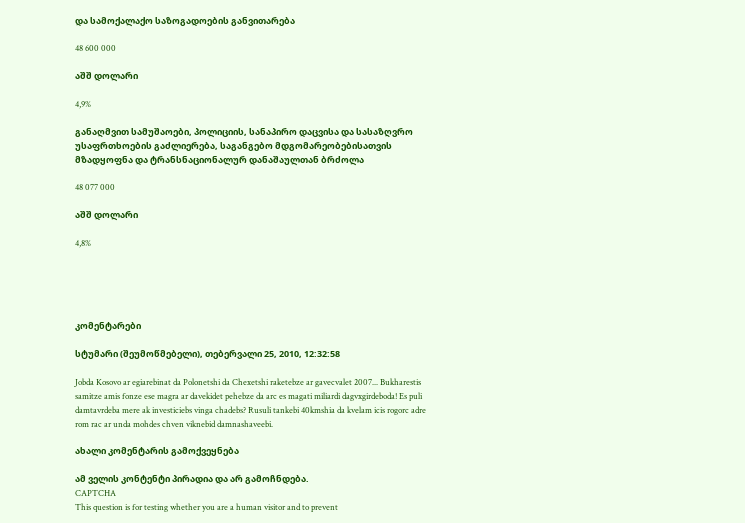და სამოქალაქო საზოგადოების განვითარება

48 600 000

აშშ დოლარი

4,9%

განაღმვით სამუშაოები, პოლიციის, სანაპირო დაცვისა და სასაზღვრო უსაფრთხოების გაძლიერება, საგანგებო მდგომარეობებისათვის მზადყოფნა და ტრანსნაციონალურ დანაშაულთან ბრძოლა

48 077 000

აშშ დოლარი

4,8%





კომენტარები

სტუმარი (შეუმოწმებელი), თებერვალი 25, 2010, 12:32:58

Jobda Kosovo ar egiarebinat da Polonetshi da Chexetshi raketebze ar gavecvalet 2007... Bukharestis samitze amis fonze ese magra ar davekidet pehebze da arc es magati miliardi dagvxgirdeboda! Es puli damtavrdeba mere ak investiciebs vinga chadebs? Rusuli tankebi 40kmshia da kvelam icis rogorc adre rom rac ar unda mohdes chven viknebid damnashaveebi.

ახალი კომენტარის გამოქვეყნება

ამ ველის კონტენტი პირადია და არ გამოჩნდება.
CAPTCHA
This question is for testing whether you are a human visitor and to prevent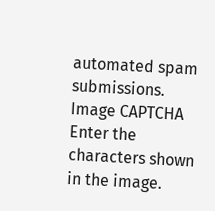automated spam submissions.
Image CAPTCHA
Enter the characters shown in the image.